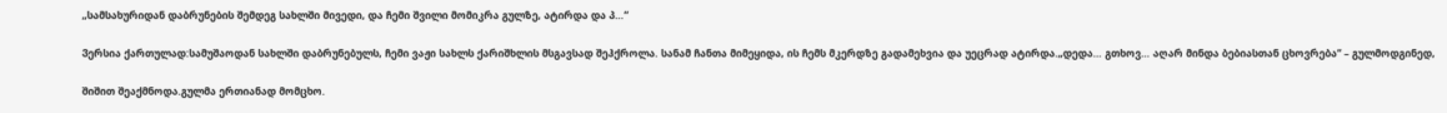„სამსახურიდან დაბრუნების შემდეგ სახლში მივედი, და ჩემი შვილი მომიკრა გულზე, ატირდა და პ…“

Ვერსია ქართულად:სამუშაოდან სახლში დაბრუნებულს, ჩემი ვაჟი სახლს ქარიშხლის მსგავსად შეჰქროლა. სანამ ჩანთა მიმეყიდა, ის ჩემს მკერდზე გადამეხვია და უეცრად ატირდა.„დედა… გთხოვ… აღარ მინდა ბებიასთან ცხოვრება“ – გულმოდგინედ,

შიშით შეაქმნოდა.გულმა ერთიანად მომცხო.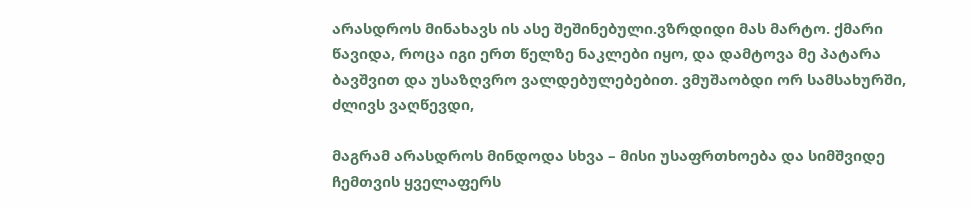არასდროს მინახავს ის ასე შეშინებული.ვზრდიდი მას მარტო. ქმარი წავიდა, როცა იგი ერთ წელზე ნაკლები იყო, და დამტოვა მე პატარა ბავშვით და უსაზღვრო ვალდებულებებით. ვმუშაობდი ორ სამსახურში, ძლივს ვაღწევდი,

მაგრამ არასდროს მინდოდა სხვა – მისი უსაფრთხოება და სიმშვიდე ჩემთვის ყველაფერს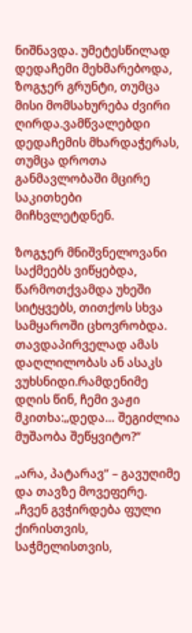ნიშნავდა. უმეტესწილად დედაჩემი მეხმარებოდა, ზოგჯერ გრუნტი, თუმცა მისი მომსახურება ძვირი ღირდა.ვამწვალებდი დედაჩემის მხარდაჭერას, თუმცა დროთა განმავლობაში მცირე საკითხები მიჩხვლეტდნენ.

ზოგჯერ მნიშვნელოვანი საქმეებს ვიწყებდა, წარმოთქვამდა უხეში სიტყვებს, თითქოს სხვა სამყაროში ცხოვრობდა. თავდაპირველად ამას დაღლილობას ან ასაკს ვუხსნიდი.რამდენიმე დღის წინ, ჩემი ვაჟი მკითხა:„დედა… შეგიძლია მუშაობა შეწყვიტო?“

„არა, პატარავ“ – გავუღიმე და თავზე მოვეფერე. „ჩვენ გვჭირდება ფული ქირისთვის, საჭმელისთვის,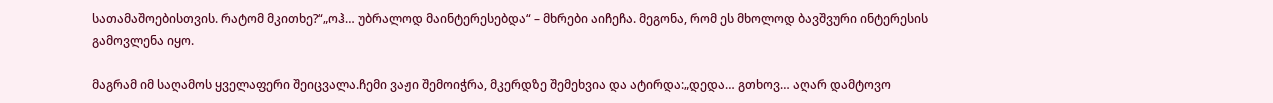სათამაშოებისთვის. რატომ მკითხე?“„ოჰ… უბრალოდ მაინტერესებდა“ – მხრები აიჩეჩა. მეგონა, რომ ეს მხოლოდ ბავშვური ინტერესის გამოვლენა იყო.

მაგრამ იმ საღამოს ყველაფერი შეიცვალა.ჩემი ვაჟი შემოიჭრა, მკერდზე შემეხვია და ატირდა:„დედა… გთხოვ… აღარ დამტოვო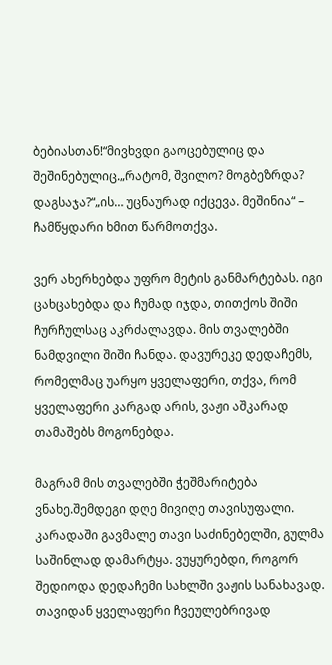ბებიასთან!“მივხვდი გაოცებულიც და შეშინებულიც.„რატომ, შვილო? მოგბეზრდა? დაგსაჯა?“„ის… უცნაურად იქცევა. მეშინია“ – ჩამწყდარი ხმით წარმოთქვა.

ვერ ახერხებდა უფრო მეტის განმარტებას. იგი ცახცახებდა და ჩუმად იჯდა, თითქოს შიში ჩურჩულსაც აკრძალავდა. მის თვალებში ნამდვილი შიში ჩანდა. დავურეკე დედაჩემს, რომელმაც უარყო ყველაფერი, თქვა, რომ ყველაფერი კარგად არის, ვაჟი აშკარად თამაშებს მოგონებდა.

მაგრამ მის თვალებში ჭეშმარიტება ვნახე.შემდეგი დღე მივიღე თავისუფალი. კარადაში გავმალე თავი საძინებელში, გულმა საშინლად დამარტყა. ვუყურებდი, როგორ შედიოდა დედაჩემი სახლში ვაჟის სანახავად. თავიდან ყველაფერი ჩვეულებრივად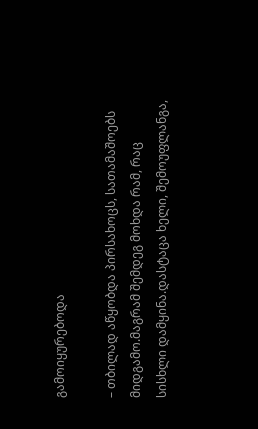გამოიყურებოდა

– თბილად აწყობდა პირსახოცს, სათამაშოებს მიდგამო.მაგრამ შემდეგ მოხდა რამ, რაც სისხლი დამყინა.დასტაცა ხელი, შემოუფლანგა,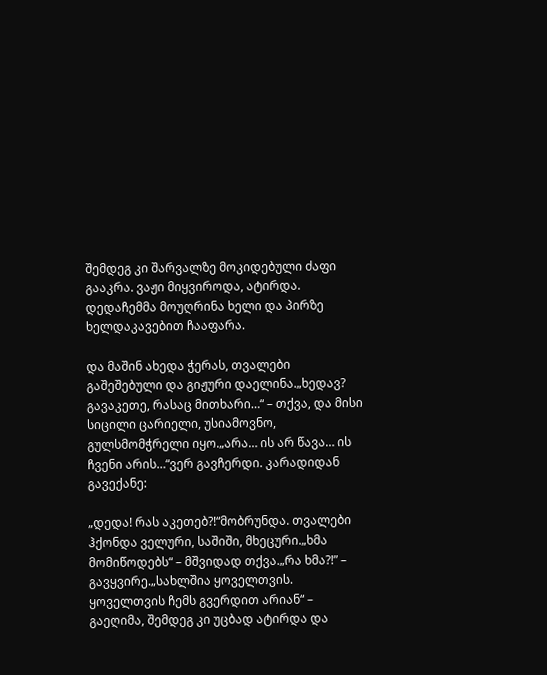შემდეგ კი შარვალზე მოკიდებული ძაფი გააკრა. ვაჟი მიყვიროდა, ატირდა. დედაჩემმა მოუღრინა ხელი და პირზე ხელდაკავებით ჩააფარა.

და მაშინ ახედა ჭერას, თვალები გაშეშებული და გიჟური დაელინა.„ხედავ? გავაკეთე, რასაც მითხარი…“ – თქვა, და მისი სიცილი ცარიელი, უსიამოვნო, გულსმომჭრელი იყო.„არა… ის არ წავა… ის ჩვენი არის…“ვერ გავჩერდი. კარადიდან გავექანე:

„დედა! რას აკეთებ?!“მობრუნდა. თვალები ჰქონდა ველური, საშიში, მხეცური.„ხმა მომიწოდებს“ – მშვიდად თქვა.„რა ხმა?!” – გავყვირე.„სახლშია ყოველთვის. ყოველთვის ჩემს გვერდით არიან“ – გაეღიმა, შემდეგ კი უცბად ატირდა და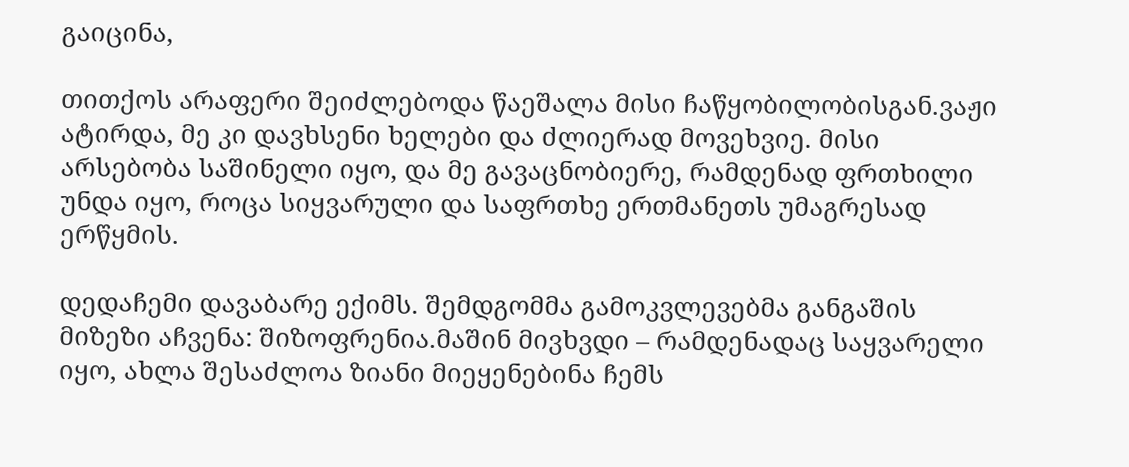გაიცინა,

თითქოს არაფერი შეიძლებოდა წაეშალა მისი ჩაწყობილობისგან.ვაჟი ატირდა, მე კი დავხსენი ხელები და ძლიერად მოვეხვიე. მისი არსებობა საშინელი იყო, და მე გავაცნობიერე, რამდენად ფრთხილი უნდა იყო, როცა სიყვარული და საფრთხე ერთმანეთს უმაგრესად ერწყმის.

დედაჩემი დავაბარე ექიმს. შემდგომმა გამოკვლევებმა განგაშის მიზეზი აჩვენა: შიზოფრენია.მაშინ მივხვდი – რამდენადაც საყვარელი იყო, ახლა შესაძლოა ზიანი მიეყენებინა ჩემს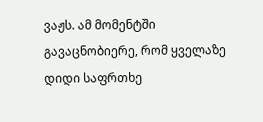ვაჟს. ამ მომენტში გავაცნობიერე, რომ ყველაზე დიდი საფრთხე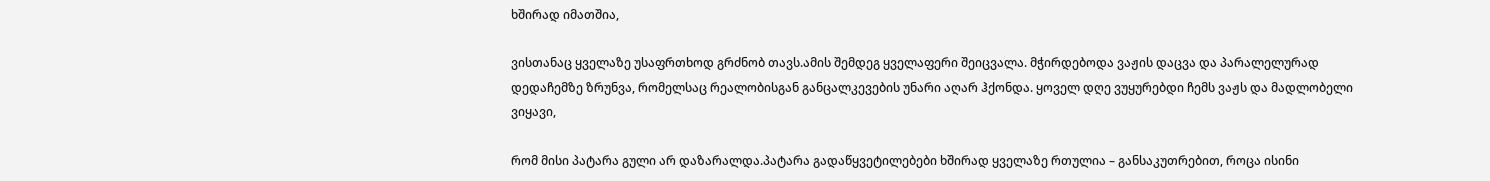ხშირად იმათშია,

ვისთანაც ყველაზე უსაფრთხოდ გრძნობ თავს.ამის შემდეგ ყველაფერი შეიცვალა. მჭირდებოდა ვაჟის დაცვა და პარალელურად დედაჩემზე ზრუნვა, რომელსაც რეალობისგან განცალკევების უნარი აღარ ჰქონდა. ყოველ დღე ვუყურებდი ჩემს ვაჟს და მადლობელი ვიყავი,

რომ მისი პატარა გული არ დაზარალდა.პატარა გადაწყვეტილებები ხშირად ყველაზე რთულია – განსაკუთრებით, როცა ისინი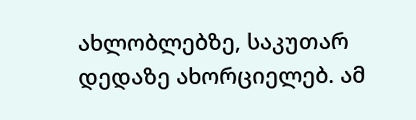ახლობლებზე, საკუთარ დედაზე ახორციელებ. ამ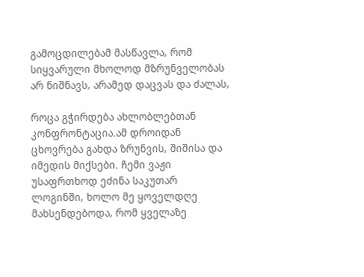გამოცდილებამ მასწავლა, რომ სიყვარული მხოლოდ მზრუნველობას არ ნიშნავს, არამედ დაცვას და ძალას,

როცა გჭირდება ახლობლებთან კონფრონტაცია.ამ დროიდან ცხოვრება გახდა ზრუნვის, შიშისა და იმედის მიქსები. ჩემი ვაჟი უსაფრთხოდ ეძინა საკუთარ ლოგინში, ხოლო მე ყოველდღე მახსენდებოდა, რომ ყველაზე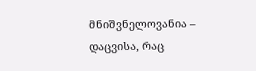მნიშვნელოვანია – დაცვისა, რაც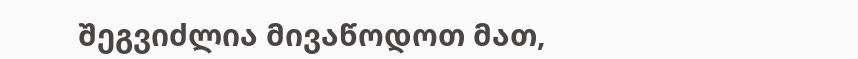შეგვიძლია მივაწოდოთ მათ,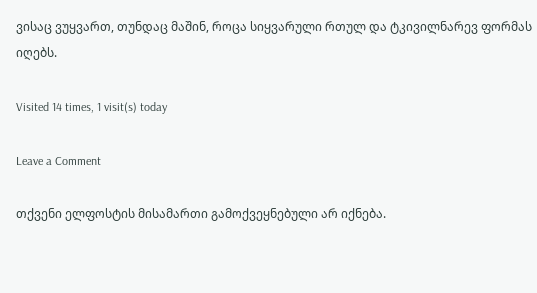ვისაც ვუყვართ, თუნდაც მაშინ, როცა სიყვარული რთულ და ტკივილნარევ ფორმას იღებს.

Visited 14 times, 1 visit(s) today

Leave a Comment

თქვენი ელფოსტის მისამართი გამოქვეყნებული არ იქნება.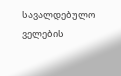სავალდებულო ველების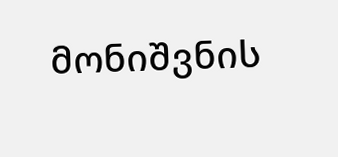მონიშვნის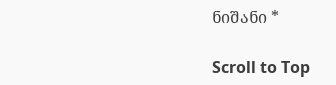ნიშანი *

Scroll to Top